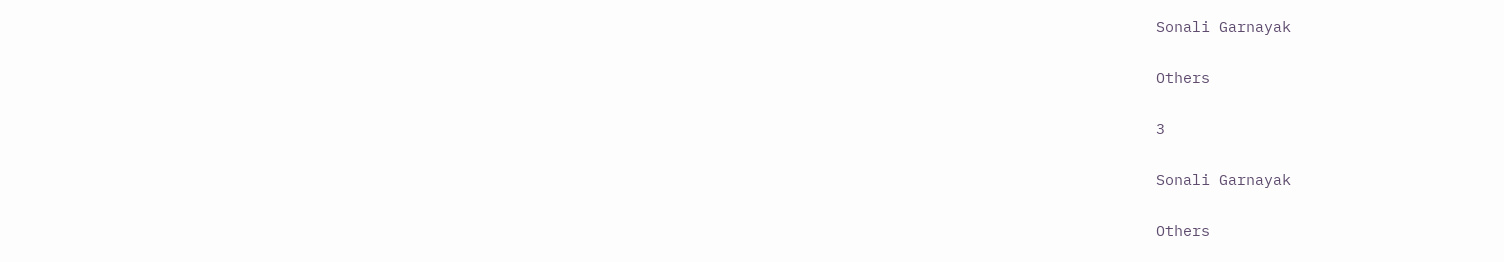Sonali Garnayak

Others

3

Sonali Garnayak

Others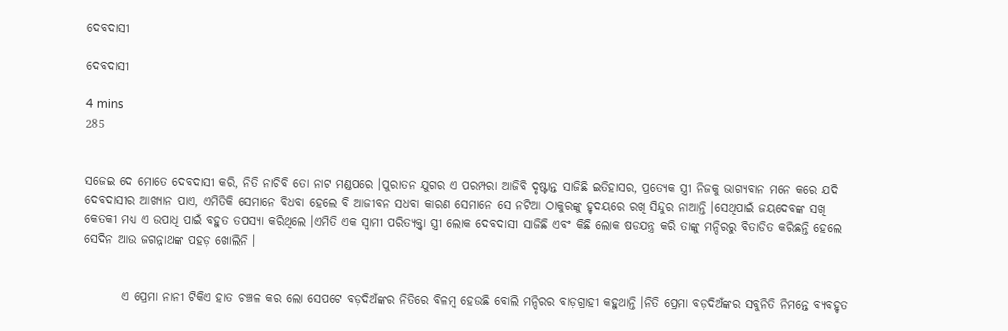ଦେବଦାସୀ

ଦେବଦାସୀ

4 mins
285


ସଜେଇ ଦେ ମୋତେ ଦେବଦାସୀ କରି, ନିତି ନାଚିବି ତୋ ନାଟ ମଣ୍ଡପରେ ।ପୁରାତନ ଯୁଗର ଏ ପରମ୍ପରା ଆଜିବି ଦୃଷ୍ଟାନ୍ତ ସାଜିଛି ଇତିହାସର, ପ୍ରତ୍ୟେକ ସ୍ତ୍ରୀ ନିଜକୁ ଭାଗ୍ୟବାନ ମନେ କରେ ଯଦି ଦେବଦାସୀର ଆଖ୍ୟାନ ପାଏ, ଏମିତିକି ସେମାନେ ବିଧବା ହେଲେ ବି ଆଜୀବନ ସଧବା କାରଣ ସେମାନେ ସେ ନଟିଆ ଠାକୁରଙ୍କୁ ହୃଦୟରେ ରଖି ସିନ୍ଦୁର ନାଆନ୍ତି ।ସେଥିପାଇଁ ଜୟଦେବଙ୍କ ସଖି କେତକୀ ମଧ୍ୟ ଏ ଉପାଧି ପାଇଁ ବହୁତ ତପସ୍ୟା କରିଥିଲେ ।ଏମିତି ଏକ ସ୍ୱାମୀ ପରିତ୍ୟକ୍ତ୍ୱା ସ୍ତ୍ରୀ ଲୋକ ଦେବଦାସୀ ସାଜିଛି ଏବଂ କିଛି ଲୋକ ଷଡଯନ୍ତ୍ର କରି ତାଙ୍କୁ ମନ୍ଦିରରୁ ବିତାଡିତ କରିଛନ୍ତି ହେଲେ ସେଦିନ ଆଉ ଜଗନ୍ନାଥଙ୍କ ପହଡ଼ ଖୋଲିନି ।


        ଏ ପ୍ରେମା ନାନୀ ଟିକିଏ ହାତ ଚଞ୍ଚଳ କର ଲୋ ସେପଟେ ବଡ଼ଦିଅଁଙ୍କର ନିତିରେ ବିଳମ୍ବ ହେଉଛି ବୋଲି ମନ୍ଦିରର ବାଡ଼ଗ୍ରାହୀ କହୁଥାନ୍ତି ।ନିତି ପ୍ରେମା ବଡ଼ଦିଅଁଙ୍କର ସବୁନିତି ନିମନ୍ତେ ବ୍ୟବହୃତ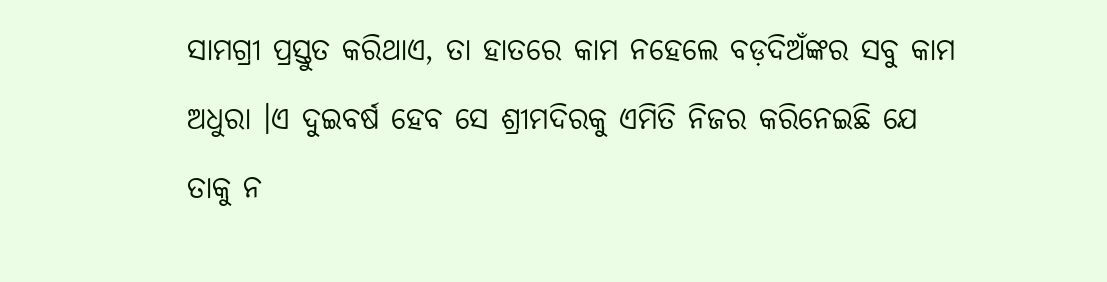ସାମଗ୍ରୀ ପ୍ରସ୍ତୁତ କରିଥାଏ, ତା ହାତରେ କାମ ନହେଲେ ବଡ଼ଦିଅଁଙ୍କର ସବୁ କାମ ଅଧୁରା ।ଏ ଦୁଇବର୍ଷ ହେବ ସେ ଶ୍ରୀମଦିରକୁ ଏମିତି ନିଜର କରିନେଇଛି ଯେ ତାକୁ ନ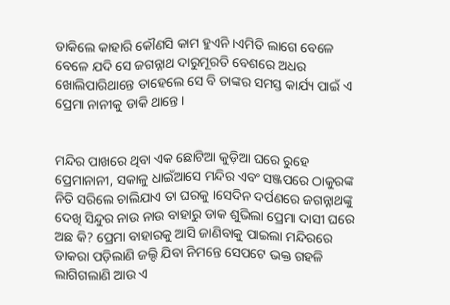ଡାକିଲେ କାହାରି କୌଣସି କାମ ହୁଏନି ।ଏମିତି ଲାଗେ ବେଳେ ବେଳେ ଯଦି ସେ ଜଗନ୍ନାଥ ଦାରୁମୂରତି ବେଶରେ ଅଧର ଖୋଲିପାରିଥାନ୍ତେ ତାହେଲେ ସେ ବି ତାଙ୍କର ସମସ୍ତ କାର୍ଯ୍ୟ ପାଇଁ ଏ ପ୍ରେମା ନାନୀକୁ ଡାକି ଥାନ୍ତେ ।


ମନ୍ଦିର ପାଖରେ ଥିବା ଏକ ଛୋଟିଆ କୁଡ଼ିଆ ଘରେ ରୁହେ ପ୍ରେମାନାନୀ, ସକାଳୁ ଧାଇଁଆସେ ମନ୍ଦିର ଏବଂ ସଞ୍ଜପରେ ଠାକୁରଙ୍କ ନିତି ସରିଲେ ଚାଲିଯାଏ ତା ଘରକୁ ।ସେଦିନ ଦର୍ପଣରେ ଜଗନ୍ନାଥଙ୍କୁ ଦେଖି ସିନ୍ଦୁର ନାଉ ନାଉ ବାହାରୁ ଡାକ ଶୁଭିଲା ପ୍ରେମା ଦାସୀ ଘରେ ଅଛ କି? ପ୍ରେମା ବାହାରକୁ ଆସି ଜାଣିବାକୁ ପାଇଲା ମନ୍ଦିରରେ ଡାକରା ପଡ଼ିଲାଣି ଜଲ୍ଦି ଯିବା ନିମନ୍ତେ ସେପଟେ ଭକ୍ତ ଗହଳି ଲାଗିଗଲାଣି ଆଉ ଏ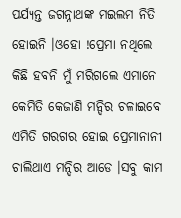ପର୍ଯ୍ୟନ୍ତ ଜଗନ୍ନାଥଙ୍କ ମଇଲମ ନିତି ହୋଇନି ।ଓହୋ !ପ୍ରେମା ନଥିଲେ କିଛି ହବନି ମୁଁ ମରିଗଲେ ଏମାନେ କେମିତି କେଜାଣି ମନ୍ଦିର ଚଳାଇବେ ଏମିତି ଗରଗର ହୋଇ ପ୍ରେମାନାନୀ ଚାଲିଥାଏ ମନ୍ଦିର ଆଡେ ।ସବୁ କାମ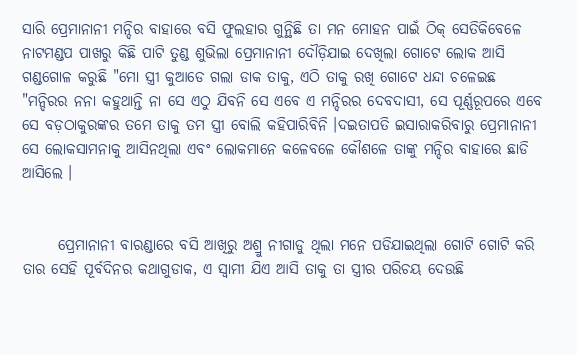ସାରି ପ୍ରେମାନାନୀ ମନ୍ଦିର ବାହାରେ ବସି ଫୁଲହାର ଗୁନ୍ଥିଛି ତା ମନ ମୋହନ ପାଇଁ ଠିକ୍ ସେତିକିବେଳେ ନାଟମଣ୍ଡପ ପାଖରୁ କିଛି ପାଟି ତୁଣ୍ଡ ଶୁଭିଲା ପ୍ରେମାନାନୀ ଦୌଡ଼ିଯାଇ ଦେଖିଲା ଗୋଟେ ଲୋକ ଆସି ଗଣ୍ଡଗୋଳ କରୁଛି "ମୋ ସ୍ତ୍ରୀ କୁଆଡେ ଗଲା ଡାକ ତାକୁ, ଏଠି ତାକୁ ରଖି ଗୋଟେ ଧନ୍ଦା ଚଳେଇଛ "ମନ୍ଦିରର ନନା କହୁଥାନ୍ତି ନା ସେ ଏଠୁ ଯିବନି ସେ ଏବେ ଏ ମନ୍ଦିରର ଦେବଦାସୀ, ସେ ପୂର୍ଣ୍ଣରୂପରେ ଏବେ ସେ ବଡ଼ଠାକୁରଙ୍କର ତମେ ତାକୁ ତମ ସ୍ତ୍ରୀ ବୋଲି କହିପାରିବିନି ।ଦଇତାପତି ଇସାରାକରିବାରୁ ପ୍ରେମାନାନୀ ସେ ଲୋକସାମନାକୁ ଆସିନଥିଲା ଏବଂ ଲୋକମାନେ କଳେବଳେ କୌଶଳେ ତାଙ୍କୁ ମନ୍ଦିର ବାହାରେ ଛାଡି ଆସିଲେ ।


      ପ୍ରେମାନାନୀ ବାରଣ୍ଡାରେ ବସି ଆଖିରୁ ଅଶ୍ରୁ ନୀଗାଡୁ ଥିଲା ମନେ ପଡିଯାଇଥିଲା ଗୋଟି ଗୋଟି କରି ତାର ସେହି ପୂର୍ବଦିନର କଥାଗୁଡାକ, ଏ ସ୍ୱାମୀ ଯିଏ ଆସି ତାକୁ ତା ସ୍ତ୍ରୀର ପରିଚୟ ଦେଉଛି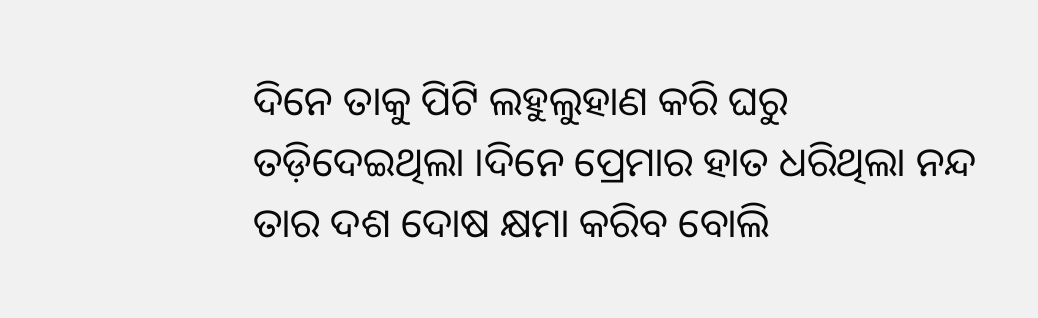ଦିନେ ତାକୁ ପିଟି ଲହୁଲୁହାଣ କରି ଘରୁ ତଡ଼ିଦେଇଥିଲା ।ଦିନେ ପ୍ରେମାର ହାତ ଧରିଥିଲା ନନ୍ଦ ତାର ଦଶ ଦୋଷ କ୍ଷମା କରିବ ବୋଲି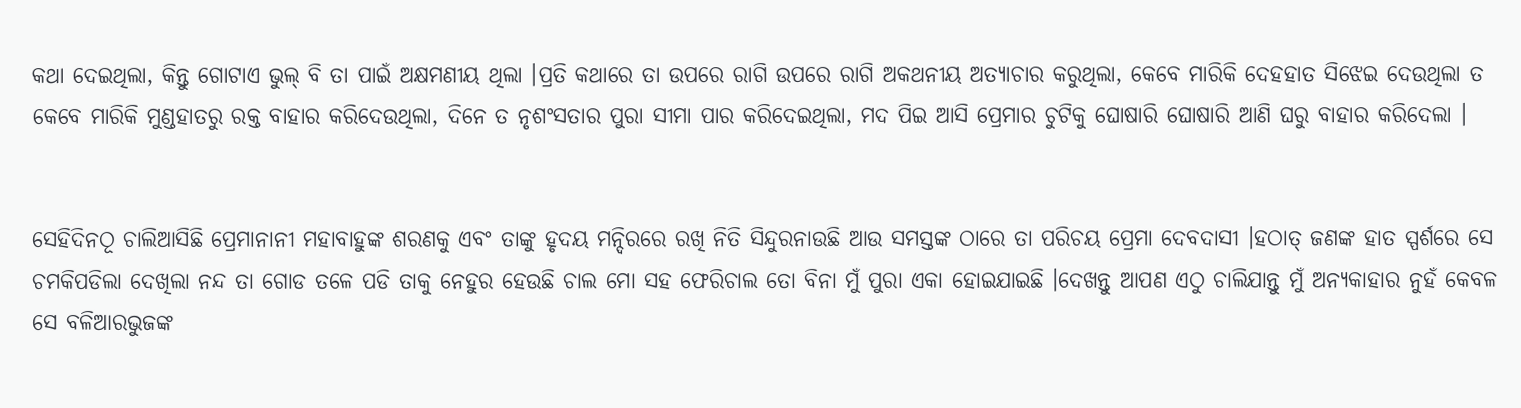କଥା ଦେଇଥିଲା, କିନ୍ତୁ ଗୋଟାଏ ଭୁଲ୍ ବି ତା ପାଇଁ ଅକ୍ଷମଣୀୟ ଥିଲା ।ପ୍ରତି କଥାରେ ତା ଉପରେ ରାଗି ଉପରେ ରାଗି ଅକଥନୀୟ ଅତ୍ୟାଚାର କରୁଥିଲା, କେବେ ମାରିକି ଦେହହାତ ସିଝେଇ ଦେଉଥିଲା ତ କେବେ ମାରିକି ମୁଣ୍ଡହାତରୁ ରକ୍ତ ବାହାର କରିଦେଉଥିଲା, ଦିନେ ତ ନୃଶଂସତାର ପୁରା ସୀମା ପାର କରିଦେଇଥିଲା, ମଦ ପିଇ ଆସି ପ୍ରେମାର ଚୁଟିକୁ ଘୋଷାରି ଘୋଷାରି ଆଣି ଘରୁ ବାହାର କରିଦେଲା ।


ସେହିଦିନଠୂ ଚାଲିଆସିଛି ପ୍ରେମାନାନୀ ମହାବାହୁଙ୍କ ଶରଣକୁ ଏବଂ ତାଙ୍କୁ ହୃଦୟ ମନ୍ଦିରରେ ରଖି ନିତି ସିନ୍ଦୁରନାଉଛି ଆଉ ସମସ୍ତଙ୍କ ଠାରେ ତା ପରିଚୟ ପ୍ରେମା ଦେବଦାସୀ ।ହଠାତ୍ ଜଣଙ୍କ ହାତ ସ୍ପର୍ଶରେ ସେ ଚମକିପଡିଲା ଦେଖିଲା ନନ୍ଦ ତା ଗୋଡ ତଳେ ପଡି ତାକୁ ନେହୁର ହେଉଛି ଚାଲ ମୋ ସହ ଫେରିଚାଲ ତୋ ବିନା ମୁଁ ପୁରା ଏକା ହୋଇଯାଇଛି ।ଦେଖନ୍ତୁ ଆପଣ ଏଠୁ ଚାଲିଯାନ୍ତୁ ମୁଁ ଅନ୍ୟକାହାର ନୁହଁ କେବଳ ସେ ବଳିଆରଭୁଜଙ୍କ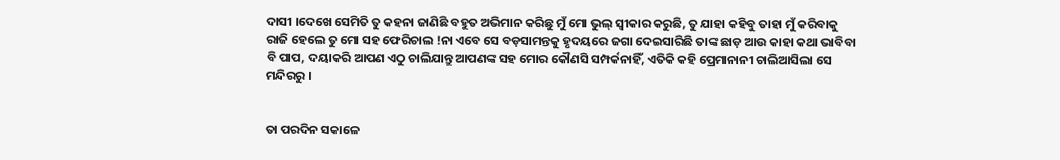ଦାସୀ ।ଦେଖେ ସେମିତି ତୁ କହନା ଜାଣିଛି ବହୁତ ଅଭିମାନ କରିଛୁ ମୁଁ ମୋ ଭୁଲ୍ ସ୍ୱୀକାର କରୁଛି, ତୁ ଯାହା କହିବୁ ତାହା ମୁଁ କରିବାକୁ ରାଜି ହେଲେ ତୁ ମୋ ସହ ଫେରିଚାଲ !ନା ଏବେ ସେ ବଡ଼ସାମନ୍ତକୁ ହୃଦୟରେ ଜଗା ଦେଇସାରିଛି ତାଙ୍କ ଛାଡ଼ ଆଉ କାହା କଥା ଭାବିବା ବି ପାପ, ଦୟାକରି ଆପଣ ଏଠୁ ଚାଲିଯାନ୍ତୁ ଆପଣଙ୍କ ସହ ମୋର କୌଣସି ସମ୍ପର୍କନାହିଁ, ଏତିକି କହି ପ୍ରେମାନାନୀ ଚାଲିଆସିଲା ସେ ମନ୍ଦିରରୁ ।


ତା ପରଦିନ ସକାଳେ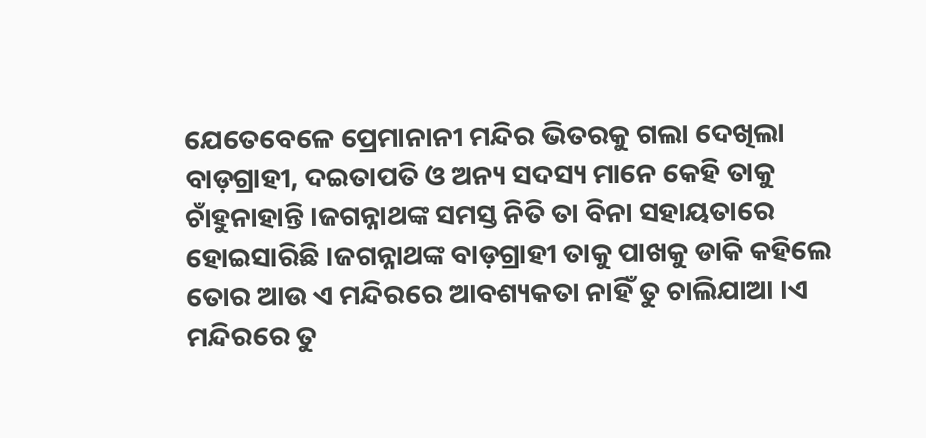ଯେତେବେଳେ ପ୍ରେମାନାନୀ ମନ୍ଦିର ଭିତରକୁ ଗଲା ଦେଖିଲା ବାଡ଼ଗ୍ରାହୀ, ଦଇତାପତି ଓ ଅନ୍ୟ ସଦସ୍ୟ ମାନେ କେହି ତାକୁ ଚାଁହୁନାହାନ୍ତି ।ଜଗନ୍ନାଥଙ୍କ ସମସ୍ତ ନିତି ତା ବିନା ସହାୟତାରେ ହୋଇସାରିଛି ।ଜଗନ୍ନାଥଙ୍କ ବାଡ଼ଗ୍ରାହୀ ତାକୁ ପାଖକୁ ଡାକି କହିଲେ ତୋର ଆଉ ଏ ମନ୍ଦିରରେ ଆବଶ୍ୟକତା ନାହିଁ ତୁ ଚାଲିଯାଆ ।ଏ ମନ୍ଦିରରେ ତୁ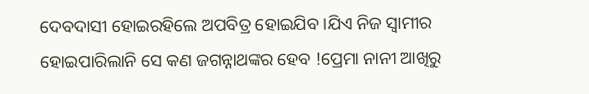ଦେବଦାସୀ ହୋଇରହିଲେ ଅପବିତ୍ର ହୋଇଯିବ ।ଯିଏ ନିଜ ସ୍ୱାମୀର ହୋଇପାରିଲାନି ସେ କଣ ଜଗନ୍ନାଥଙ୍କର ହେବ !ପ୍ରେମା ନାନୀ ଆଖିରୁ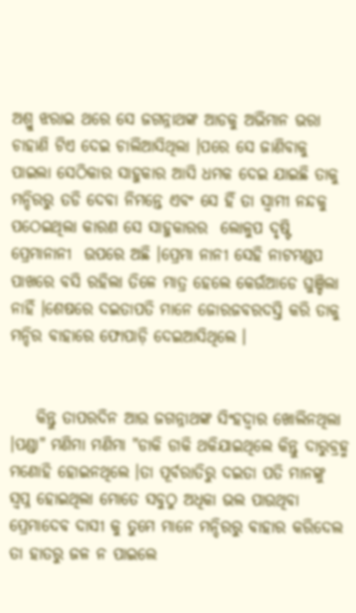ଅଶ୍ରୁ ଝରାଇ ଥରେ ସେ ଜଗନ୍ନାଥଙ୍କ ଆଡକୁ ଅଭିମାନ ଭରା ଚାହାଣି ଟିଏ ଦେଇ ଚାଲିଆସିଥିଲା ।ପରେ ସେ ଜାଣିବାକୁ ପାଇଲା ସେଠିକାର ସାହୁକାର ଆସି ଧମକ ଦେଇ ଯାଇଛି ତାକୁ ମନ୍ଦିରରୁ ତଡି ଦେବା ନିମନ୍ତେ ଏବଂ ସେ ହିଁ ତା ସ୍ୱାମୀ ନନ୍ଦକୁ ପଠେଇଥିଲା କାରଣ ସେ ସାହୁକାରର  ଲୋଳୁପ ଦୃଷ୍ଟି ପ୍ରେମାନାନୀ  ଉପରେ ଅଛି ।ପ୍ରେମା ନାନୀ ସେହି ନାଟମଣ୍ଡପ ପାଖରେ ବସି ରହିଲା ତିଳେ ମାତ୍ର ହେଲେ କେଉଁଆଡେ ଘୁଞ୍ଚିଲା ନାହିଁ ।ଶେଷରେ ଦଇତାପତି ମାନେ ଜୋରଜବରଦସ୍ତି କରି ତାକୁ ମନ୍ଦିର ବାହାରେ ଫୋପାଡ଼ି ଦେଇଆସିଥିଲେ ।


    କିନ୍ତୁ ତାପରଦିନ ଆଉ ଜଗନ୍ନାଥଙ୍କ ସିଂହଦ୍ୱାର ଖୋଲିନଥିଲା ।ପଣ୍ଡା" ମଣିମା ମଣିମା "ଡାକି ଡାକି ଥକିଯାଇଥିଲେ କିନ୍ତୁ ଦାରୁବ୍ରହ୍ମ ମଣୋହି ହୋଇନଥିଲେ ।ତା ପୂର୍ବରାତିରୁ ଦଇତା ପତି ମାନଙ୍କୁ ସ୍ବପ୍ନ ହୋଇଥିଲା ମୋତେ ସବୁଠୁ ଅଧିକା ଭଲ ପାଉଥିବା ପ୍ରେମାଦେବ ଦାସୀ କୁ ତୁମେ ମାନେ ମନ୍ଦିରରୁ ବାହାର କରିଦେଲ ତା ହାତରୁ ଜଳ ନ ପାଇଲେ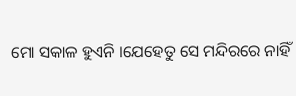ମୋ ସକାଳ ହୁଏନି ।ଯେହେତୁ ସେ ମନ୍ଦିରରେ ନାହିଁ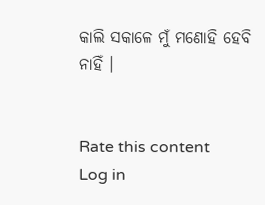କାଲି ସକାଳେ ମୁଁ ମଣୋହି ହେବି ନାହିଁ ।


Rate this content
Log in